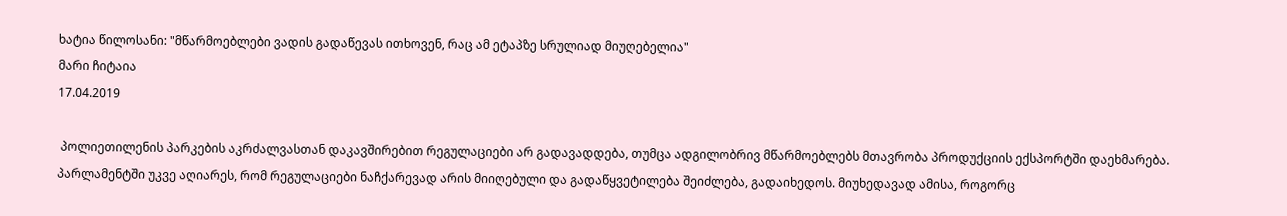ხატია წილოსანი: "მწარმოებლები ვადის გადაწევას ითხოვენ, რაც ამ ეტაპზე სრულიად მიუღებელია"
მარი ჩიტაია
17.04.2019

 პოლიეთილენის პარკების აკრძალვასთან დაკავშირებით რეგულაციები არ გადავადდება, თუმცა ადგილობრივ მწარმოებლებს მთავრობა პროდუქციის ექსპორტში დაეხმარება. პარლამენტში უკვე აღიარეს, რომ რეგულაციები ნაჩქარევად არის მიიღებული და გადაწყვეტილება შეიძლება, გადაიხედოს. მიუხედავად ამისა, როგორც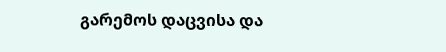გარემოს დაცვისა და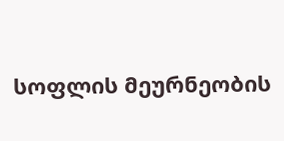სოფლის მეურნეობის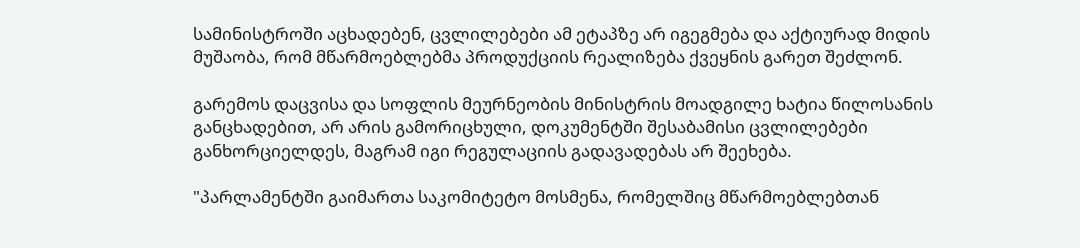სამინისტროში აცხადებენ, ცვლილებები ამ ეტაპზე არ იგეგმება და აქტიურად მიდის მუშაობა, რომ მწარმოებლებმა პროდუქციის რეალიზება ქვეყნის გარეთ შეძლონ.

გარემოს დაცვისა და სოფლის მეურნეობის მინისტრის მოადგილე ხატია წილოსანის განცხადებით, არ არის გამორიცხული, დოკუმენტში შესაბამისი ცვლილებები განხორციელდეს, მაგრამ იგი რეგულაციის გადავადებას არ შეეხება.

"პარლამენტში გაიმართა საკომიტეტო მოსმენა, რომელშიც მწარმოებლებთან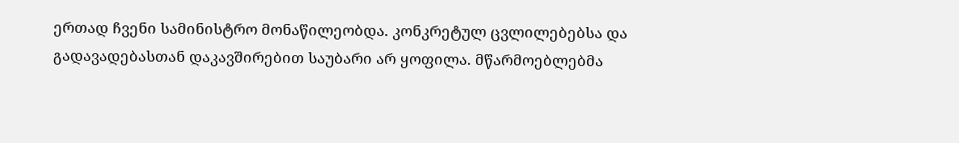ერთად ჩვენი სამინისტრო მონაწილეობდა. კონკრეტულ ცვლილებებსა და გადავადებასთან დაკავშირებით საუბარი არ ყოფილა. მწარმოებლებმა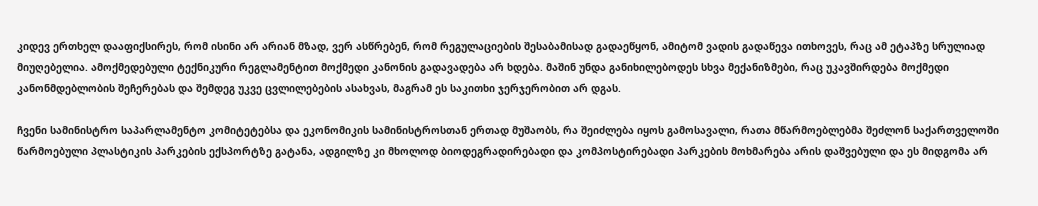კიდევ ერთხელ დააფიქსირეს, რომ ისინი არ არიან მზად, ვერ ასწრებენ, რომ რეგულაციების შესაბამისად გადაეწყონ, ამიტომ ვადის გადაწევა ითხოვეს, რაც ამ ეტაპზე სრულიად მიუღებელია. ამოქმედებული ტექნიკური რეგლამენტით მოქმედი კანონის გადავადება არ ხდება. მაშინ უნდა განიხილებოდეს სხვა მექანიზმები, რაც უკავშირდება მოქმედი კანონმდებლობის შეჩერებას და შემდეგ უკვე ცვლილებების ასახვას, მაგრამ ეს საკითხი ჯერჯერობით არ დგას.

ჩვენი სამინისტრო საპარლამენტო კომიტეტებსა და ეკონომიკის სამინისტროსთან ერთად მუშაობს, რა შეიძლება იყოს გამოსავალი, რათა მწარმოებლებმა შეძლონ საქართველოში წარმოებული პლასტიკის პარკების ექსპორტზე გატანა, ადგილზე კი მხოლოდ ბიოდეგრადირებადი და კომპოსტირებადი პარკების მოხმარება არის დაშვებული და ეს მიდგომა არ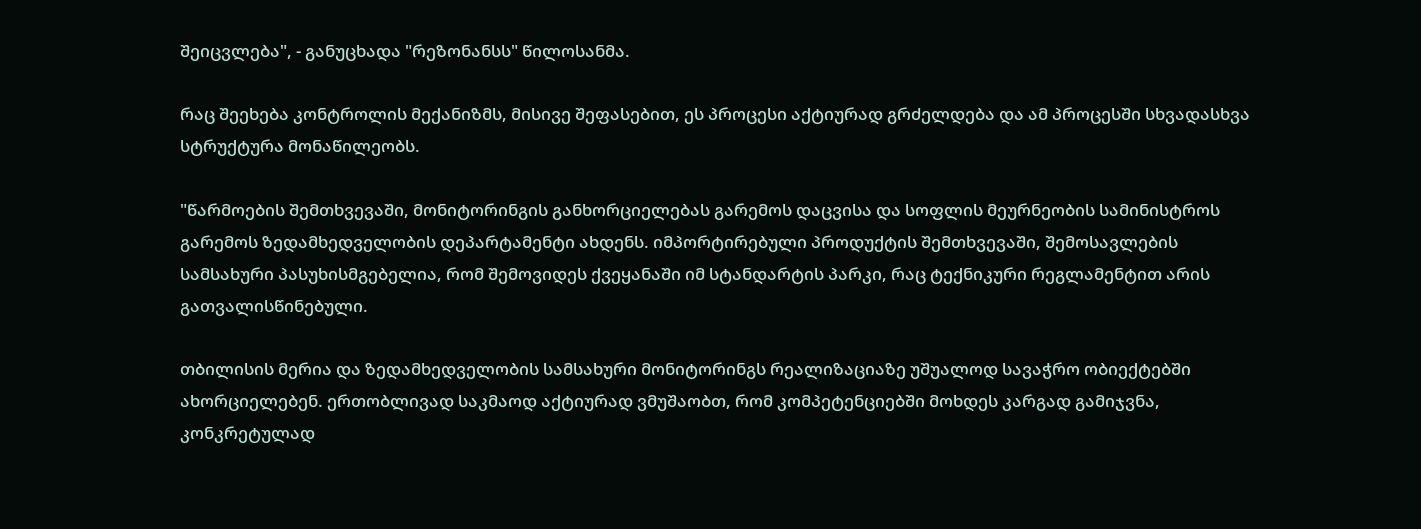შეიცვლება", - განუცხადა "რეზონანსს" წილოსანმა.

რაც შეეხება კონტროლის მექანიზმს, მისივე შეფასებით, ეს პროცესი აქტიურად გრძელდება და ამ პროცესში სხვადასხვა სტრუქტურა მონაწილეობს.

"წარმოების შემთხვევაში, მონიტორინგის განხორციელებას გარემოს დაცვისა და სოფლის მეურნეობის სამინისტროს გარემოს ზედამხედველობის დეპარტამენტი ახდენს. იმპორტირებული პროდუქტის შემთხვევაში, შემოსავლების სამსახური პასუხისმგებელია, რომ შემოვიდეს ქვეყანაში იმ სტანდარტის პარკი, რაც ტექნიკური რეგლამენტით არის გათვალისწინებული.

თბილისის მერია და ზედამხედველობის სამსახური მონიტორინგს რეალიზაციაზე უშუალოდ სავაჭრო ობიექტებში ახორციელებენ. ერთობლივად საკმაოდ აქტიურად ვმუშაობთ, რომ კომპეტენციებში მოხდეს კარგად გამიჯვნა, კონკრეტულად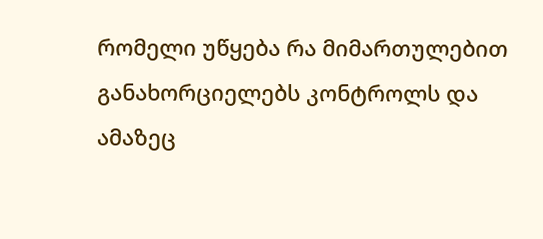რომელი უწყება რა მიმართულებით განახორციელებს კონტროლს და ამაზეც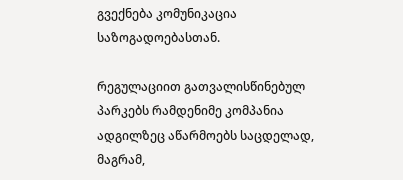გვექნება კომუნიკაცია საზოგადოებასთან.

რეგულაციით გათვალისწინებულ პარკებს რამდენიმე კომპანია ადგილზეც აწარმოებს საცდელად, მაგრამ,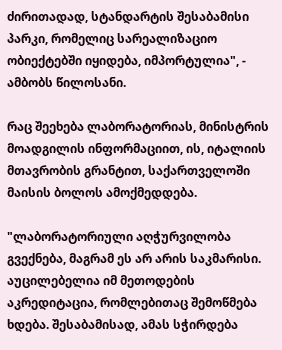ძირითადად, სტანდარტის შესაბამისი პარკი, რომელიც სარეალიზაციო ობიექტებში იყიდება, იმპორტულია", - ამბობს წილოსანი.

რაც შეეხება ლაბორატორიას, მინისტრის მოადგილის ინფორმაციით, ის, იტალიის მთავრობის გრანტით, საქართველოში მაისის ბოლოს ამოქმედდება.

"ლაბორატორიული აღჭურვილობა გვექნება, მაგრამ ეს არ არის საკმარისი. აუცილებელია იმ მეთოდების აკრედიტაცია, რომლებითაც შემოწმება ხდება. შესაბამისად, ამას სჭირდება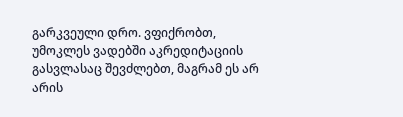გარკვეული დრო. ვფიქრობთ, უმოკლეს ვადებში აკრედიტაციის გასვლასაც შევძლებთ, მაგრამ ეს არ არის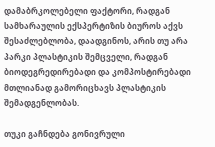დამაბრკოლებელი ფაქტორი, რადგან სამხარაულის ექსპერტიზის ბიუროს აქვს შესაძლებლობა, დაადგინოს, არის თუ არა პარკი პლასტიკის შემცველი, რადგან ბიოდეგრედირებადი და კომპოსტირებადი მთლიანად გამორიცხავს პლასტიკის შემადგენლობას.

თუკი გაჩნდება გონივრული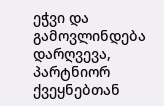ეჭვი და გამოვლინდება დარღვევა, პარტნიორ ქვეყნებთან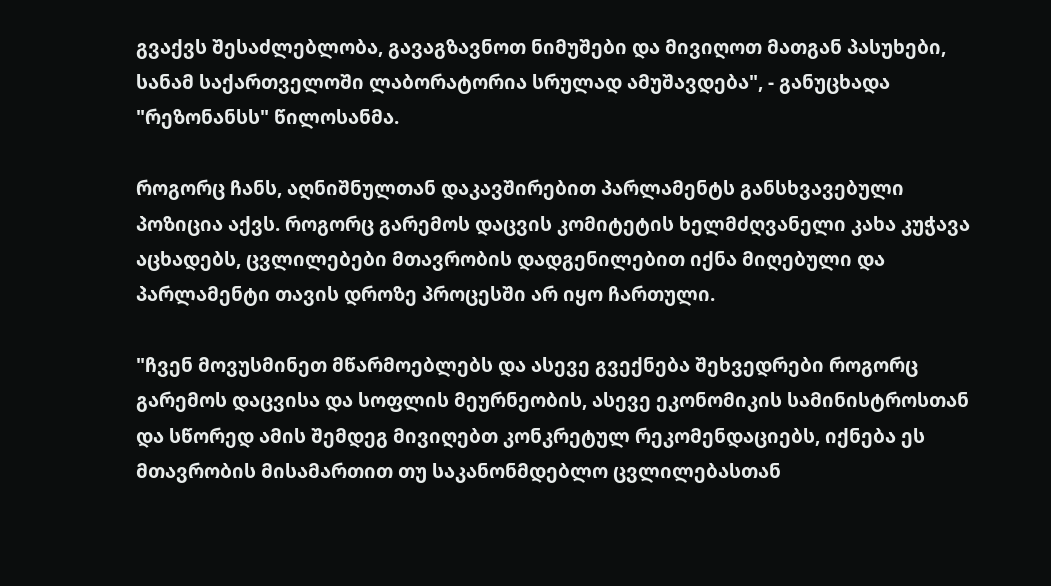გვაქვს შესაძლებლობა, გავაგზავნოთ ნიმუშები და მივიღოთ მათგან პასუხები, სანამ საქართველოში ლაბორატორია სრულად ამუშავდება", - განუცხადა "რეზონანსს" წილოსანმა.

როგორც ჩანს, აღნიშნულთან დაკავშირებით პარლამენტს განსხვავებული პოზიცია აქვს. როგორც გარემოს დაცვის კომიტეტის ხელმძღვანელი კახა კუჭავა აცხადებს, ცვლილებები მთავრობის დადგენილებით იქნა მიღებული და პარლამენტი თავის დროზე პროცესში არ იყო ჩართული.

"ჩვენ მოვუსმინეთ მწარმოებლებს და ასევე გვექნება შეხვედრები როგორც გარემოს დაცვისა და სოფლის მეურნეობის, ასევე ეკონომიკის სამინისტროსთან და სწორედ ამის შემდეგ მივიღებთ კონკრეტულ რეკომენდაციებს, იქნება ეს მთავრობის მისამართით თუ საკანონმდებლო ცვლილებასთან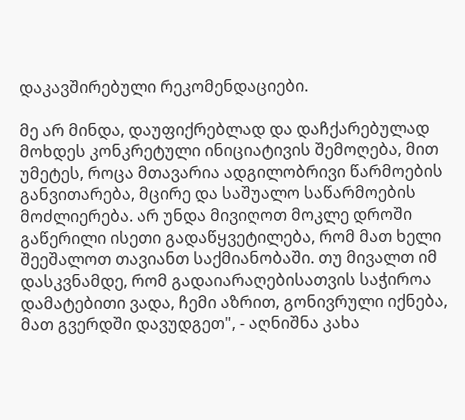დაკავშირებული რეკომენდაციები.

მე არ მინდა, დაუფიქრებლად და დაჩქარებულად მოხდეს კონკრეტული ინიციატივის შემოღება, მით უმეტეს, როცა მთავარია ადგილობრივი წარმოების განვითარება, მცირე და საშუალო საწარმოების მოძლიერება. არ უნდა მივიღოთ მოკლე დროში გაწერილი ისეთი გადაწყვეტილება, რომ მათ ხელი შეეშალოთ თავიანთ საქმიანობაში. თუ მივალთ იმ დასკვნამდე, რომ გადაიარაღებისათვის საჭიროა დამატებითი ვადა, ჩემი აზრით, გონივრული იქნება, მათ გვერდში დავუდგეთ", - აღნიშნა კახა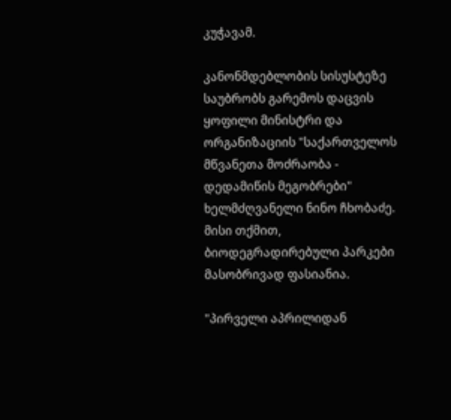კუჭავამ.

კანონმდებლობის სისუსტეზე საუბრობს გარემოს დაცვის ყოფილი მინისტრი და ორგანიზაციის "საქართველოს მწვანეთა მოძრაობა - დედამიწის მეგობრები" ხელმძღვანელი ნინო ჩხობაძე. მისი თქმით, ბიოდეგრადირებული პარკები მასობრივად ფასიანია.

"პირველი აპრილიდან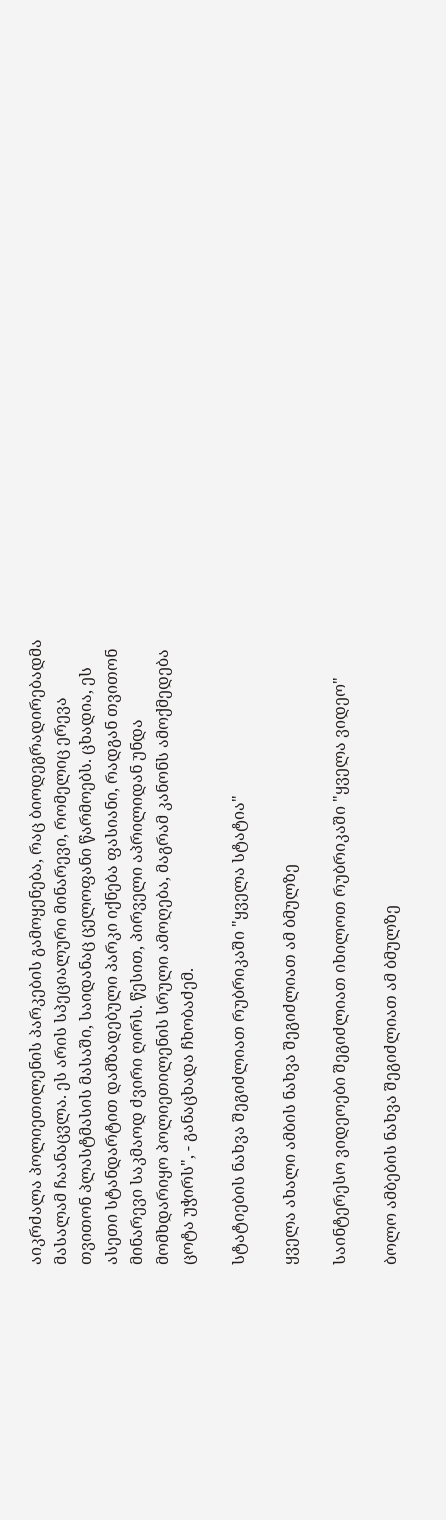აიკრძალა პოლიეთილენის პარკების გამოყენება, რაც ბიოდეგრადირებადმა მასალამ ჩაანაცვლა. ეს არის სპეციალური მინარევი, რომელიც ერევა თვითონ პლასტმასის მასაში, საიდანაც ცელოფანი წარმოებს. ცხადია, ეს ასეთი სტანდარტით დამზადებული პარკი იქნება ფასიანი, რადგან თვითონ მინარევი საკმაოდ ძვირი ღირს. წესით, პირველი აპრილიდან უნდა მომხდარიყო პოლიეთილენის სრული ამოღება, მაგრამ კანონს ამოქმედება ცოტა უჭირს", - განაცხადა ჩხობაძემ.

სტატიების ნახვა შეგიძლიათ რუბრიკაში "ყველა სტატია"

ყველა ახალი ამბის ნახვა შეგიძლიათ ამ ბმულზე

საინტერესო ვიდეოები შეგიძლიათ იხილოთ რუბრიკაში "ყველა ვიდეო"

ბოლო ამბების ნახვა შეგიძლიათ ამ ბმულზე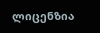ლიცენზია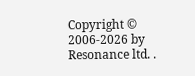Copyright © 2006-2026 by Resonance ltd. .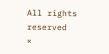All rights reserved
×